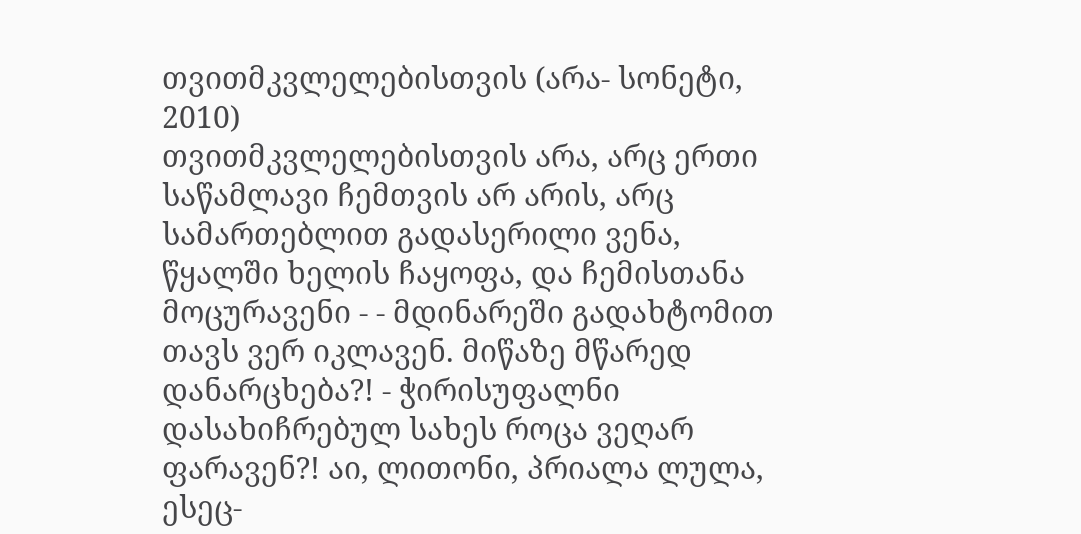თვითმკვლელებისთვის (არა- სონეტი, 2010)
თვითმკვლელებისთვის არა, არც ერთი საწამლავი ჩემთვის არ არის, არც სამართებლით გადასერილი ვენა, წყალში ხელის ჩაყოფა, და ჩემისთანა მოცურავენი - - მდინარეში გადახტომით თავს ვერ იკლავენ. მიწაზე მწარედ დანარცხება?! - ჭირისუფალნი დასახიჩრებულ სახეს როცა ვეღარ ფარავენ?! აი, ლითონი, პრიალა ლულა, ესეც-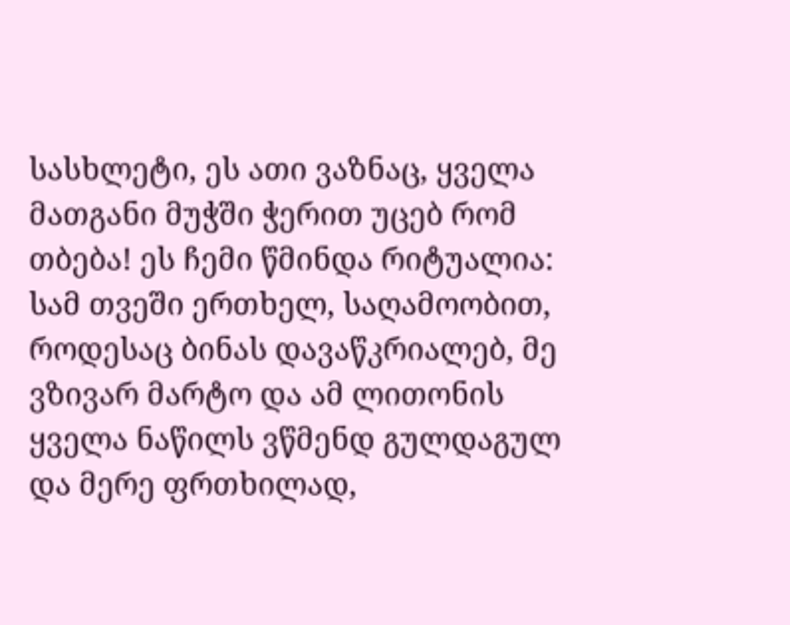სასხლეტი, ეს ათი ვაზნაც, ყველა მათგანი მუჭში ჭერით უცებ რომ თბება! ეს ჩემი წმინდა რიტუალია: სამ თვეში ერთხელ, საღამოობით, როდესაც ბინას დავაწკრიალებ, მე ვზივარ მარტო და ამ ლითონის ყველა ნაწილს ვწმენდ გულდაგულ და მერე ფრთხილად,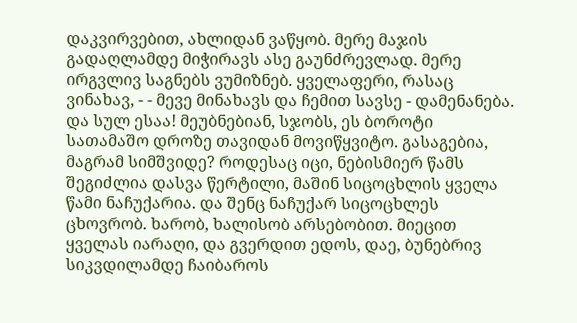დაკვირვებით, ახლიდან ვაწყობ. მერე მაჯის გადაღლამდე მიჭირავს ასე გაუნძრევლად. მერე ირგვლივ საგნებს ვუმიზნებ. ყველაფერი, რასაც ვინახავ, - - მევე მინახავს და ჩემით სავსე - დამენანება. და სულ ესაა! მეუბნებიან, სჯობს, ეს ბოროტი სათამაშო დროზე თავიდან მოვიწყვიტო. გასაგებია, მაგრამ სიმშვიდე? როდესაც იცი, ნებისმიერ წამს შეგიძლია დასვა წერტილი, მაშინ სიცოცხლის ყველა წამი ნაჩუქარია. და შენც ნაჩუქარ სიცოცხლეს ცხოვრობ. ხარობ, ხალისობ არსებობით. მიეცით ყველას იარაღი, და გვერდით ედოს, დაე, ბუნებრივ სიკვდილამდე ჩაიბაროს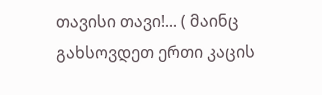თავისი თავი!... ( მაინც გახსოვდეთ ერთი კაცის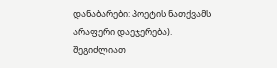დანაბარები: პოეტის ნათქვამს არაფერი დაეჯერება).
შეგიძლიათ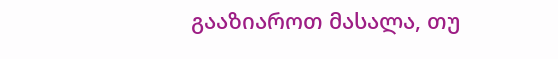გააზიაროთ მასალა, თუ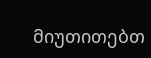მიუთითებთ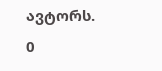ავტორს.
0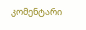კომენტარი